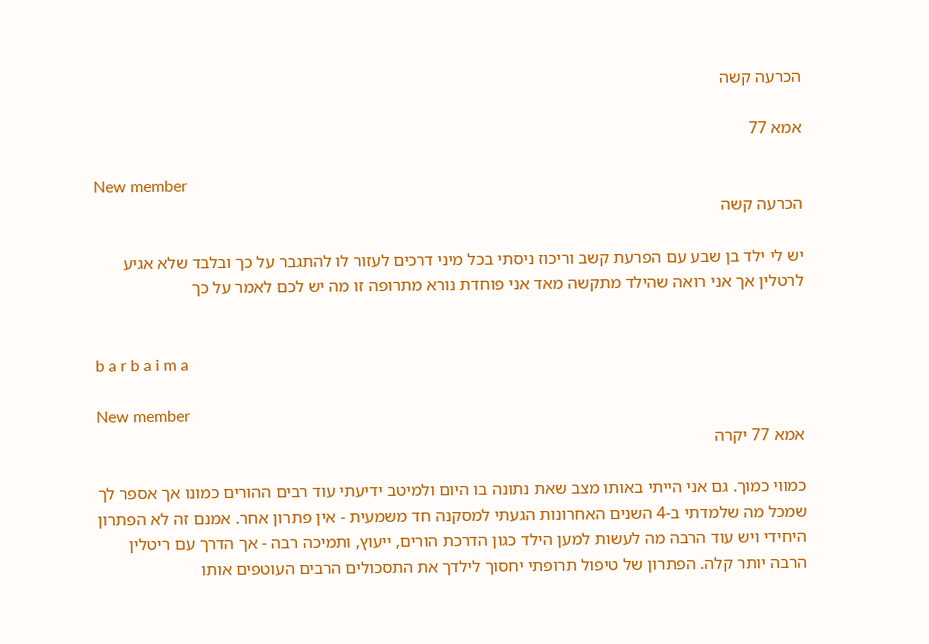הכרעה קשה

אמא 77

New member
הכרעה קשה

יש לי ילד בן שבע עם הפרעת קשב וריכוז ניסתי בכל מיני דרכים לעזור לו להתגבר על כך ובלבד שלא אגיע לרטלין אך אני רואה שהילד מתקשה מאד אני פוחדת נורא מתרופה זו מה יש לכם לאמר על כך


b a r b a i m a

New member
אמא 77 יקרה

כמווי כמוך. גם אני הייתי באותו מצב שאת נתונה בו היום ולמיטב ידיעתי עוד רבים ההורים כמונו אך אספר לך שמכל מה שלמדתי ב-4 השנים האחרונות הגעתי למסקנה חד משמעית - אין פתרון אחר. אמנם זה לא הפתרון היחידי ויש עוד הרבה מה לעשות למען הילד כגון הדרכת הורים, ייעוץ, ותמיכה רבה - אך הדרך עם ריטלין הרבה יותר קלה. הפתרון של טיפול תרופתי יחסוך לילדך את התסכולים הרבים העוטפים אותו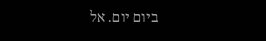ביום יום. אל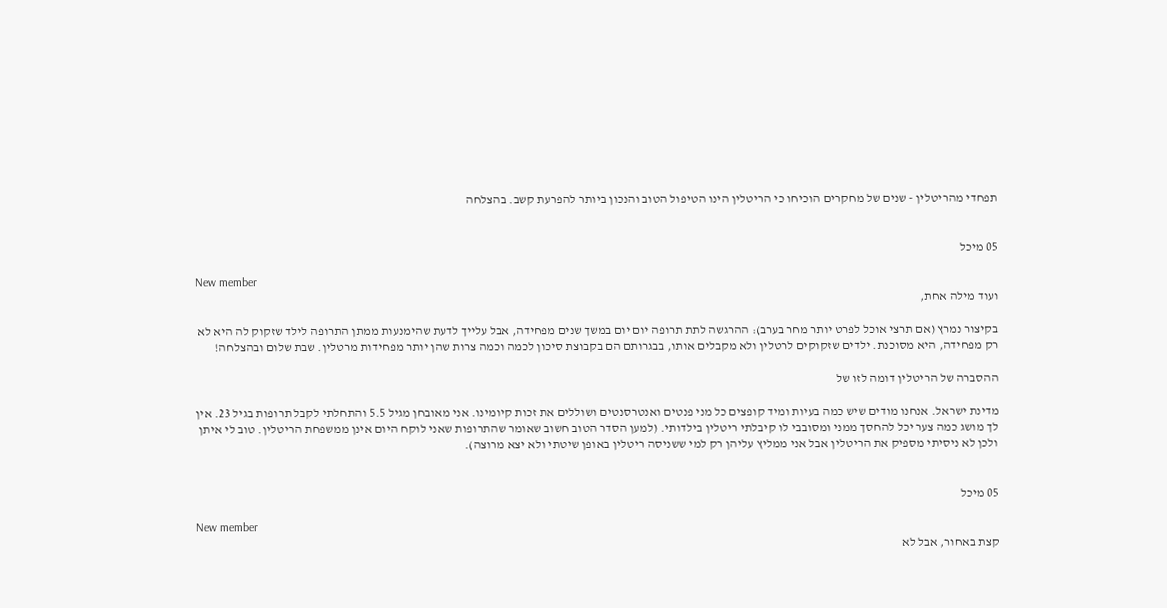תפחדי מהריטלין - שנים של מחקרים הוכיחו כי הריטלין הינו הטיפול הטוב והנכון ביותר להפרעת קשב. בהצלחה


05 מיכל

New member
ועוד מילה אחת,

בקיצור נמרץ (אם תרצי אוכל לפרט יותר מחר בערב): ההרגשה לתת תרופה יום יום במשך שנים מפחידה, אבל עלייך לדעת שהימנעות ממתן התרופה לילד שזקוק לה היא לא רק מפחידה, היא מסוכנת. ילדים שזקוקים לרטלין ולא מקבלים אותו, בבגרותם הם בקבוצת סיכון לכמה וכמה צרות שהן יותר מפחידות מרטלין. שבת שלום ובהצלחה!

ההסברה של הריטלין דומה לזו של

מדינת ישראל. אנחנו מודים שיש כמה בעיות ומיד קופצים כל מני פנטים ואנטרסנטים ושוללים את זכות קיומינו. אני מאובחן מגיל 5.5 והתחלתי לקבל תרופות בגיל 23. אין לך מושג כמה צער יכל להחסך ממני ומסובבי לו קיבלתי ריטלין בילדותי. (למען הסדר הטוב חשוב שאומר שהתרופות שאני לוקח היום אינן ממשפחת הריטלין. טוב לי איתן ולכן לא ניסיתי מספיק את הריטלין אבל אני ממליץ עליהן רק למי ששניסה ריטלין באופן שיטתי ולא יצא מרוצה).


05 מיכל

New member
קצת באחור, אבל לא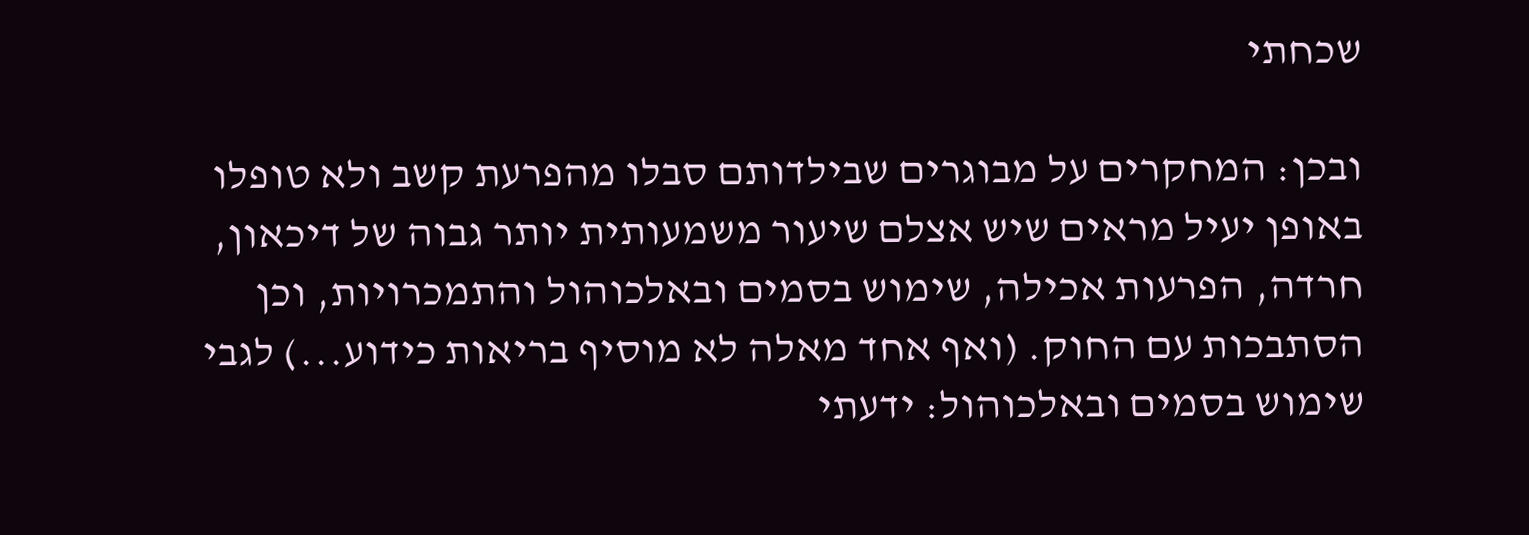שכחתי

ובכן: המחקרים על מבוגרים שבילדותם סבלו מהפרעת קשב ולא טופלו באופן יעיל מראים שיש אצלם שיעור משמעותית יותר גבוה של דיכאון, חרדה, הפרעות אכילה, שימוש בסמים ובאלכוהול והתמכרויות, וכן הסתבכות עם החוק. (ואף אחד מאלה לא מוסיף בריאות כידוע...) לגבי שימוש בסמים ובאלכוהול: ידעתי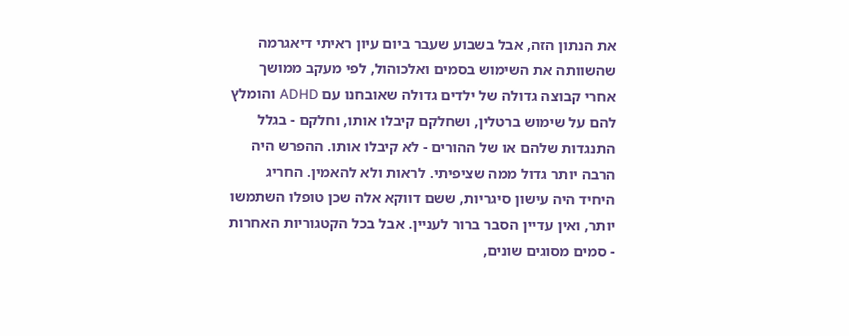את הנתון הזה, אבל בשבוע שעבר ביום עיון ראיתי דיאגרמה שהשוותה את השימוש בסמים ואלכוהול, לפי מעקב ממושך אחרי קבוצה גדולה של ילדים גדולה שאובחנו עם ADHD והומלץ להם על שימוש ברטלין, ושחלקם קיבלו אותו, וחלקם - בגלל התנגדות שלהם או של ההורים - לא קיבלו אותו. ההפרש היה הרבה יותר גדול ממה שציפיתי. לראות ולא להאמין. החריג היחיד היה עישון סיגריות, ששם דווקא אלה שכן טופלו השתמשו יותר, ואין עדיין הסבר ברור לעניין. אבל בכל הקטגוריות האחרות - סמים מסוגים שונים,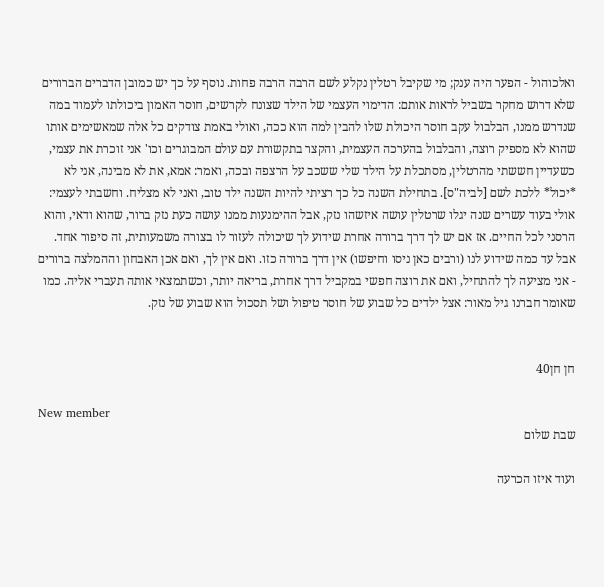ואלכוהול - הפער היה ענק; מי שקיבל רטלין נקלע לשם הרבה הרבה פחות. נוסף על כך יש כמובן הדברים הברורים שלא דרוש מחקר בשביל לראות אותם: הדימוי העצמי של הילד שצונח לקרשים, חוסר האמון ביכולתו לעמוד במה שנדרש ממנו, הבלבול עקב חוסר היכולת שלו להבין למה הוא ככה, ואולי באמת צודקים כל אלה שמאשימים אותו שהוא לא מספיק רוצה, והבלבול בהערכה העצמית, והקצר בתקשורת עם עולם המבוגרים וכו' אני זוכרת את עצמי, כשעדיין חששתי מהרטלין, מסתכלת על הילד שלי ששכב על הרצפה ובכה, ואמר: אמא, את לא מבינה, אני לא *יכול* ללכת לשם [לביה"ס]. בתחילת השנה כל כך רציתי להיות השנה ילד טוב, ואני לא מצליח. וחשבתי לעצמי: אולי בעוד עשרים שנה יגלו שרטלין עושה איזשהו נזק, אבל ההימנעות ממנו עושה כעת נזק ברור, שהוא ודאי, והוא הרסני לכל החיים. אז אם יש לך דרך ברורה אחרת שידוע לך שיכולה לעזור לו בצורה משמעותית, זה סיפור אחד. אבל עד כמה שידוע לנו (ורבים כאן ניסו וחיפשו) אין דרך ברורה כזו. ואם אין לך, ואם אכן האבחון וההמלצה ברורים - אני מציעה לך להתחיל, ואם את רוצה חפשי במקביל דרך אחרת, בריאה יותר, וכשתמצאי אותה תעברי אליה. כמו שאומר חברנו גיל מאור: אצל ילדים כל שבוע של חוסר טיפול ושל תסכול הוא שבוע של נזק.


חן חן40

New member
שבת שלום

ועוד איזו הכרעה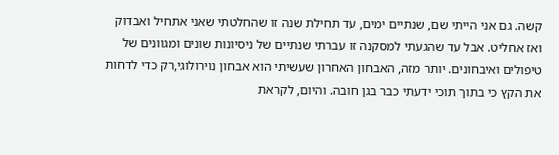קשה. גם אני הייתי שם, שנתיים ימים, עד תחילת שנה זו שהחלטתי שאני אתחיל ואבדוק ואז אחליט. אבל עד שהגעתי למסקנה זו עברתי שנתיים של ניסיונות שונים ומגוונים של טיפולים ואיבחונים. יותר מזה, האבחון האחרון שעשיתי הוא אבחון נוירולוגי,רק כדי לדחות את הקץ כי בתוך תוכי ידעתי כבר בגן חובה. והיום, לקראת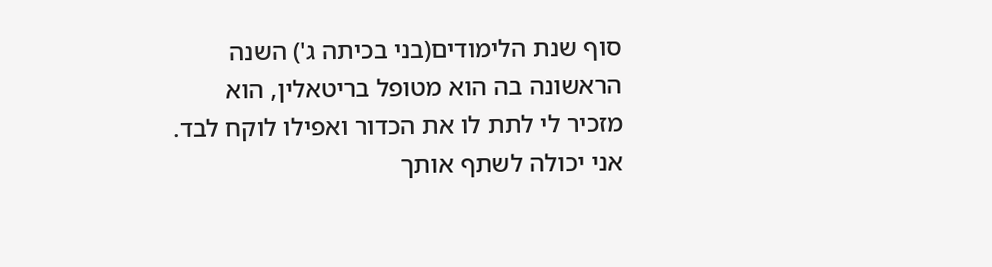סוף שנת הלימודים(בני בכיתה ג') השנה הראשונה בה הוא מטופל בריטאלין, הוא מזכיר לי לתת לו את הכדור ואפילו לוקח לבד. אני יכולה לשתף אותך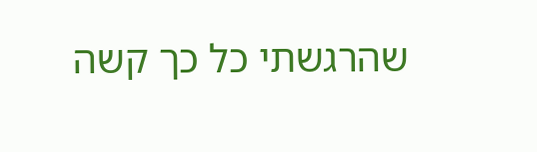שהרגשתי כל כך קשה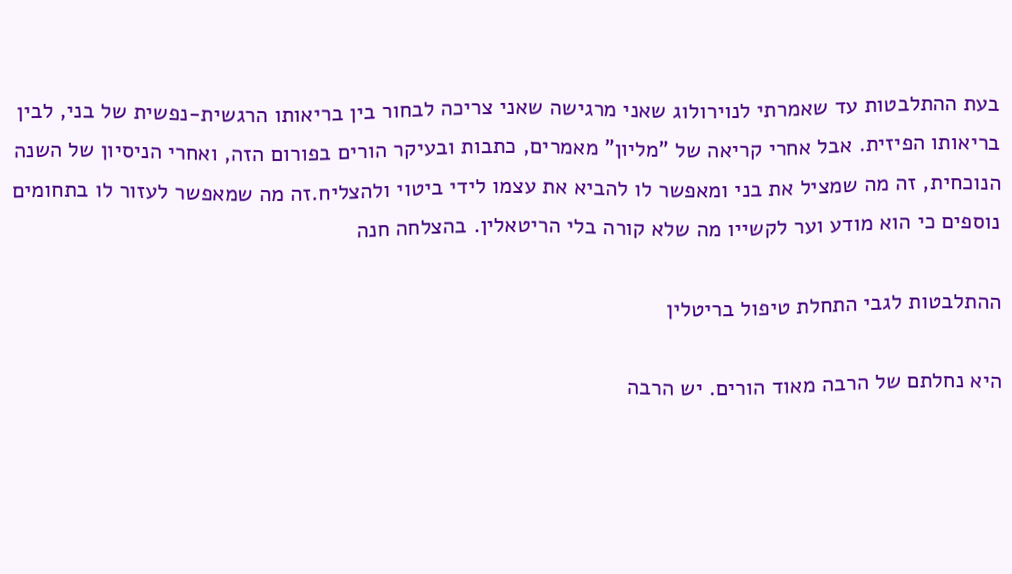בעת ההתלבטות עד שאמרתי לנוירולוג שאני מרגישה שאני צריכה לבחור בין בריאותו הרגשית-נפשית של בני, לבין בריאותו הפיזית. אבל אחרי קריאה של "מליון" מאמרים, כתבות ובעיקר הורים בפורום הזה, ואחרי הניסיון של השנה הנוכחית, זה מה שמציל את בני ומאפשר לו להביא את עצמו לידי ביטוי ולהצליח.זה מה שמאפשר לעזור לו בתחומים נוספים כי הוא מודע וער לקשייו מה שלא קורה בלי הריטאלין. בהצלחה חנה

ההתלבטות לגבי התחלת טיפול בריטלין

היא נחלתם של הרבה מאוד הורים. יש הרבה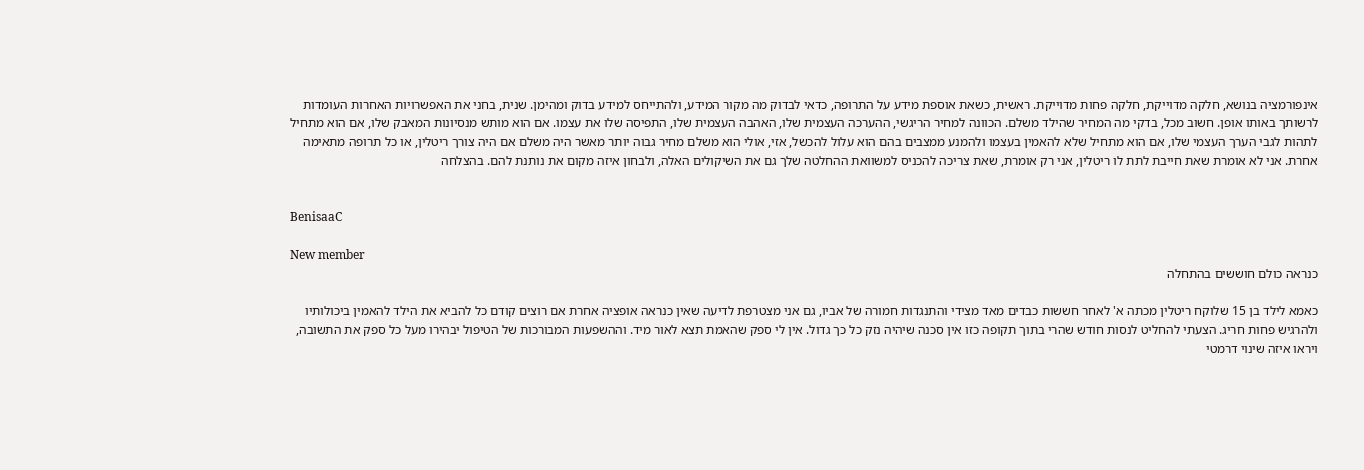אינפורמציה בנושא, חלקה מדוייקת, חלקה פחות מדוייקת. ראשית, כשאת אוספת מידע על התרופה, כדאי לבדוק מה מקור המידע, ולהתייחס למידע בדוק ומהימן. שנית, בחני את האפשרויות האחרות העומדות לרשותך באותו אופן. חשוב מכל, בדקי מה המחיר שהילד משלם. הכוונה למחיר הריגשי, ההערכה העצמית שלו, האהבה העצמית שלו, התפיסה שלו את עצמו. אם הוא מותש מנסיונות המאבק שלו, אם הוא מתחיל לתהות לגבי הערך העצמי שלו, אם הוא מתחיל שלא להאמין בעצמו ולהמנע ממצבים בהם הוא עלול להכשל, אזי, אולי הוא משלם מחיר גבוה יותר מאשר היה משלם אם היה צורך ריטלין, או כל תרופה מתאימה אחרת. אני לא אומרת שאת חייבת לתת לו ריטלין, אני רק אומרת, שאת צריכה להכניס למשוואת ההחלטה שלך גם את השיקולים האלה, ולבחון איזה מקום את נותנת להם. בהצלחה


BenisaaC

New member
כנראה כולם חוששים בהתחלה

כאמא לילד בן 15 שלוקח ריטלין מכתה א' לאחר חששות כבדים מאד מצידי והתנגדות חמורה של אביו, גם אני מצטרפת לדיעה שאין כנראה אופציה אחרת אם רוצים קודם כל להביא את הילד להאמין ביכולותיו ולהרגיש פחות חריג. הצעתי להחליט לנסות חודש שהרי בתוך תקופה כזו אין סכנה שיהיה נזק כל כך גדול. אין לי ספק שהאמת תצא לאור מיד. וההשפעות המבורכות של הטיפול יבהירו מעל כל ספק את התשובה, ויראו איזה שינוי דרמטי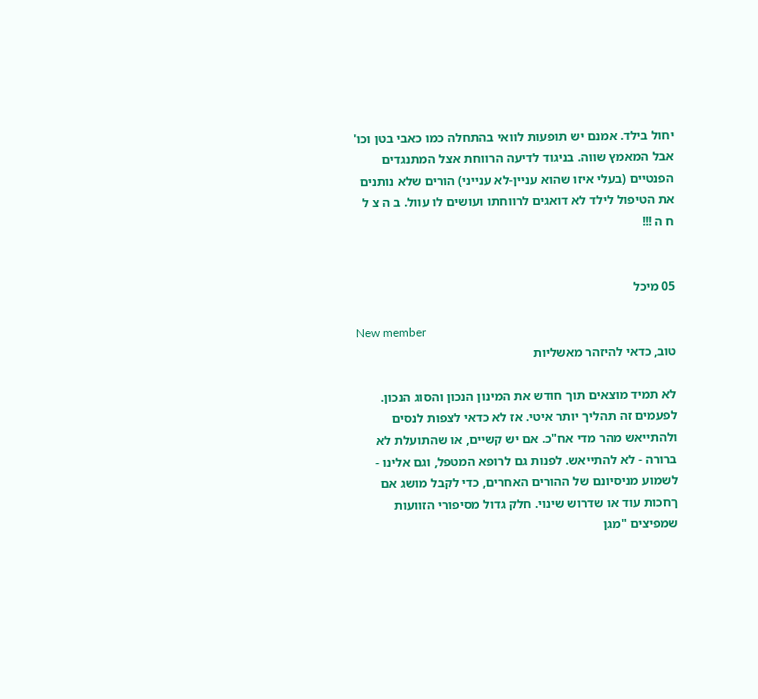יחול בילד. אמנם יש תופעות לוואי בהתחלה כמו כאבי בטן וכו' אבל המאמץ שווה. בניגוד לדיעה הרווחת אצל המתנגדים הפנטיים (בעלי איזו שהוא עניין-לא ענייני) הורים שלא נותנים את הטיפול לילד לא דואגים לרווחתו ועושים לו עוול. ב ה צ ל ח ה !!!


05 מיכל

New member
טוב, כדאי להיזהר מאשליות

לא תמיד מוצאים תוך חודש את המינון הנכון והסוג הנכון. לפעמים זה תהליך יותר איטי. אז לא כדאי לצפות לנסים ולהתייאש מהר מדי אח"כ. אם יש קשיים, או שהתועלת לא ברורה - לא להתייאש. לפנות גם לרופא המטפל, וגם אלינו - לשמוע מניסיונם של ההורים האחרים, כדי לקבל מושג אם ךחכות עוד או שדרוש שינוי. חלק גדול מסיפורי הזוועות שמפיצים "מגן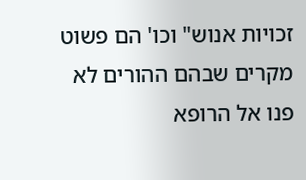זכויות אנוש" וכו' הם פשוט מקרים שבהם ההורים לא פנו אל הרופא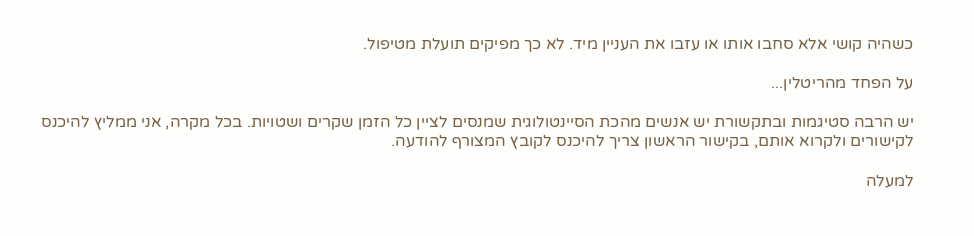כשהיה קושי אלא סחבו אותו או עזבו את העניין מיד. לא כך מפיקים תועלת מטיפול.

על הפחד מהריטלין...

יש הרבה סטיגמות ובתקשורת יש אנשים מהכת הסיינטולוגית שמנסים לציין כל הזמן שקרים ושטויות. בכל מקרה, אני ממליץ להיכנס לקישורים ולקרוא אותם, בקישור הראשון צריך להיכנס לקובץ המצורף להודעה.

למעלה